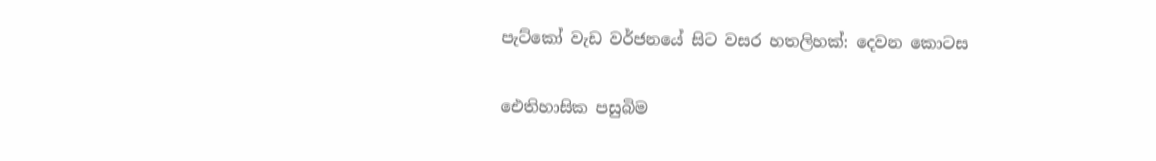පැට්කෝ වැඩ වර්ජනයේ සිට වසර හතලිහක්: දෙවන කොටස

ඓතිහාසික පසුබිම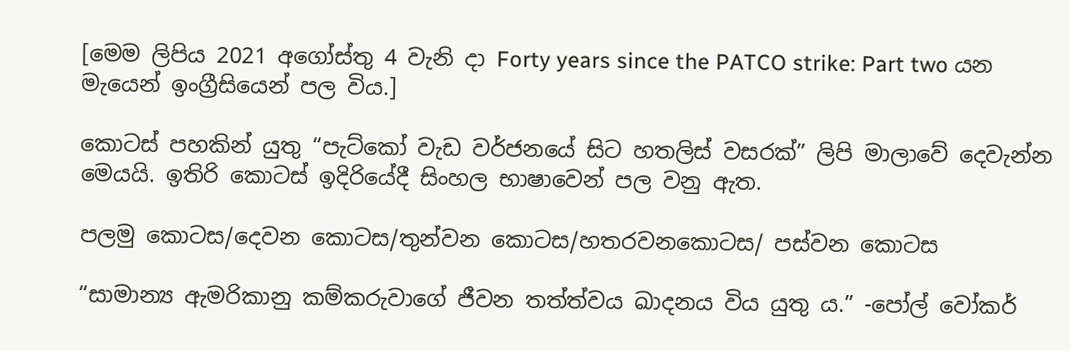[මෙම ලිපිය 2021 අගෝස්තු 4 වැනි දා Forty years since the PATCO strike: Part two යන මැයෙන් ඉංග්‍රීසියෙන් පල විය.]

කොටස් පහකින් යුතු “පැට්කෝ වැඩ වර්ජනයේ සිට හතලිස් වසරක්” ලිපි මාලාවේ දෙවැන්න මෙයයි. ඉතිරි කොටස් ඉදිරියේදී සිංහල භාෂාවෙන් පල වනු ඇත.

පලමු කොටස/දෙවන කොටස/තුන්වන කොටස/හතරවන‌කොටස/ පස්වන කොටස

“සාමාන්‍ය ඇමරිකානු කම්කරුවාගේ ජීවන තත්ත්වය ඛාදනය විය යුතු ය.” -පෝල් වෝකර්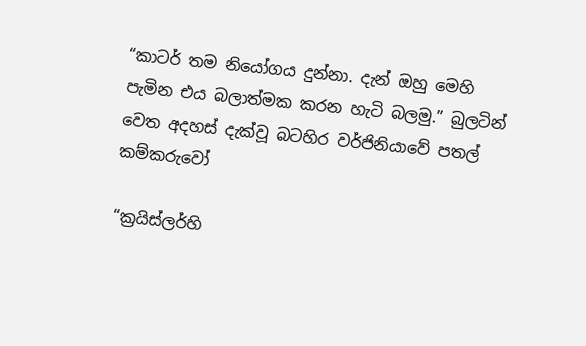“කාටර් තම නියෝගය දුන්නා. දැන් ඔහු මෙහි පැමින එය බලාත්මක කරන හැටි බලමු.” බුලටින් වෙත අදහස් දැක්වූ බටහිර වර්ජිනියාවේ පතල් කම්කරුවෝ

“ක්‍රයිස්ලර්හි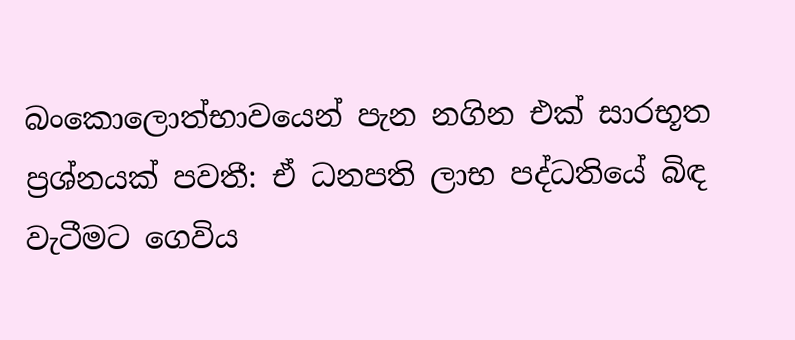බංකොලොත්භාවයෙන් පැන නගින එක් සාරභූත ප්‍රශ්නයක් පවතී: ඒ ධනපති ලාභ පද්ධතියේ බිඳ වැටීමට ගෙවිය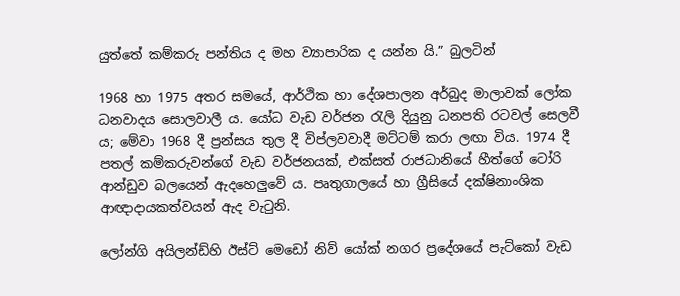යුත්තේ කම්කරු පන්තිය ද මහ ව්‍යාපාරික ද යන්න යි.” බුලටින්

1968 හා 1975 අතර සමයේ, ආර්ථික හා දේශපාලන අර්බුද මාලාවක් ලෝක ධනවාදය සොලවාලී ය. යෝධ වැඩ වර්ජන රැලි දියුනු ධනපති රටවල් සෙලවී ය; මේවා 1968 දී ප්‍රන්සය තුල දී විප්ලවවාදී මට්ටම් කරා ලඟා විය. 1974 දී පතල් කම්කරුවන්ගේ වැඩ වර්ජනයක්, එක්සත් රාජධානියේ හීත්ගේ ටෝරි ආන්ඩුව බලයෙන් ඇදහෙලුවේ ය. පෘතුගාලයේ හා ග්‍රීසියේ දක්ෂිනාංශික ආඥාදායකත්වයන් ඇද වැටුනි.

ලෝන්ගි අයිලන්ඩ්හි ඊස්ට් මෙඩෝ නිව් යෝක් නගර ප්‍රදේශයේ පැට්කෝ වැඩ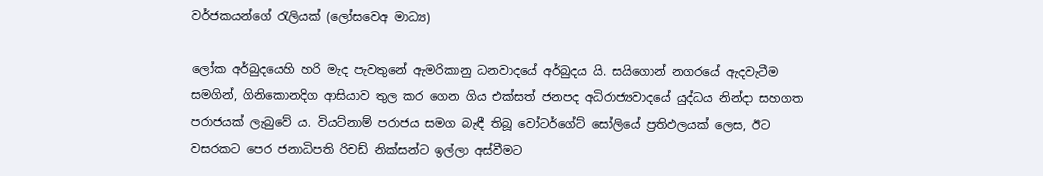වර්ජකයන්ගේ රැලියක් (ලෝසවෙඅ මාධ්‍ය)

ලෝක අර්බුදයෙහි හරි මැද පැවතුනේ ඇමරිකානු ධනවාදයේ අර්බුදය යි. සයිගොන් නගරයේ ඇදවැටීම සමගින්, ගිනිකොනදිග ආසියාව තුල කර ගෙන ගිය එක්සත් ජනපද අධිරාජ්‍යවාදයේ යුද්ධය නින්දා සහගත පරාජයක් ලැබුවේ ය. වියට්නාම් පරාජය සමග බැඳී තිබූ වෝටර්ගේට් සෝලියේ ප්‍රතිඵලයක් ලෙස, ඊට වසරකට පෙර ජනාධිපති රිචඩ් නික්සන්ට ඉල්ලා අස්වීමට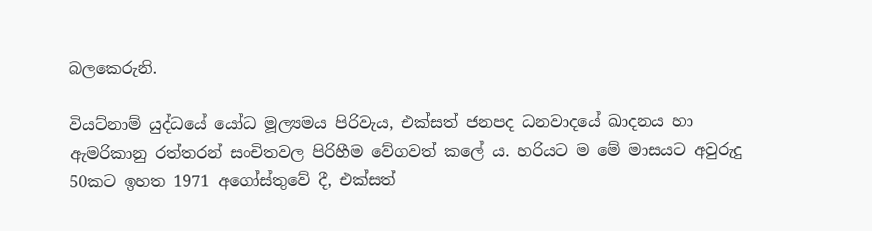බලකෙරුනි.

වියට්නාම් යුද්ධයේ යෝධ මූල්‍යමය පිරිවැය, එක්සත් ජනපද ධනවාදයේ ඛාදනය හා ඇමරිකානු රත්තරන් සංචිතවල පිරිහීම වේගවත් කලේ ය. හරියට ම මේ මාසයට අවුරුදු 50කට ඉහත 1971 අගෝස්තුවේ දී, එක්සත්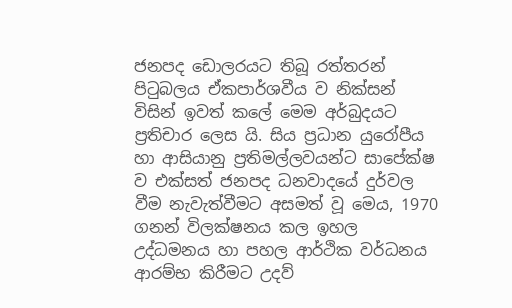ජනපද ඩොලරයට තිබූ රත්තරන් පිටුබලය ඒකපාර්ශවීය ව නික්සන් විසින් ඉවත් කලේ මෙම අර්බුදයට ප්‍රතිචාර ලෙස යි. සිය ප්‍රධාන යුරෝපීය හා ආසියානු ප්‍රතිමල්ලවයන්ට සාපේක්ෂ ව එක්සත් ජනපද ධනවාදයේ දුර්වල වීම නැවැත්වීමට අසමත් වූ මෙය, 1970 ගනන් විලක්ෂනය කල ඉහල උද්ධමනය හා පහල ආර්ථික වර්ධනය ආරම්භ කිරීමට උදව්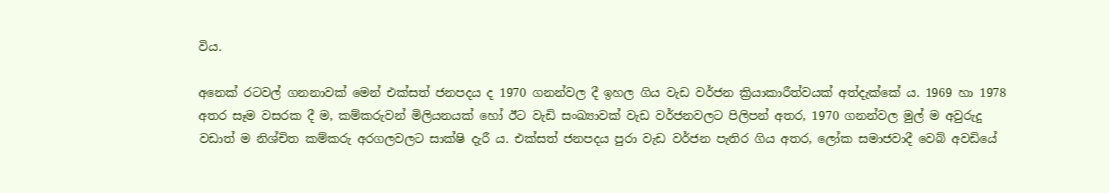විය.

අනෙක් රටවල් ගනනාවක් මෙන් එක්සත් ජනපදය ද 1970 ගනන්වල දී ඉහල ගිය වැඩ වර්ජන ක්‍රියාකාරීත්වයක් අත්දැක්කේ ය. 1969 හා 1978 අතර සෑම වසරක දී ම, කම්කරුවන් මිලියනයක් හෝ ඊට වැඩි සංඛ්‍යාවක් වැඩ වර්ජනවලට පිලිපන් අතර, 1970 ගනන්වල මුල් ම අවුරුදු වඩාත් ම නිශ්චිත කම්කරු අරගලවලට සාක්ෂි දැරී ය. එක්සත් ජනපදය පුරා වැඩ වර්ජන පැතිර ගිය අතර, ලෝක සමාජවාදී වෙබ් අවඩියේ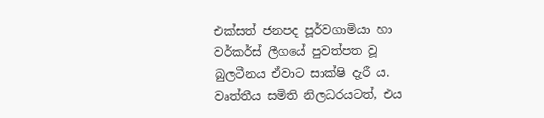එක්සත් ජනපද පූර්වගාමියා හා වර්කර්ස් ලීගයේ පුවත්පත වූ බුලටීනය ඒවාට සාක්ෂි දැරී ය. වෘත්තීය සමිති නිලධරයටත්, එය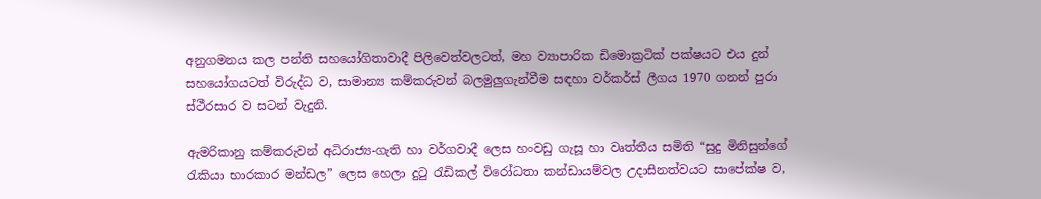අනුගමනය කල පන්ති සහයෝගිතාවාදී පිලිවෙත්වලටත්, මහ ව්‍යාපාරික ඩිමොක්‍රටික් පක්ෂයට එය දුන් සහයෝගයටත් විරුද්ධ ව, සාමාන්‍ය කම්කරුවන් බලමුලුගැන්වීම සඳහා වර්කර්ස් ලීගය 1970 ගනන් පුරා ස්ථීරසාර ව සටන් වැදුනි.

ඇමරිකානු කම්කරුවන් අධිරාජ්‍ය-ගැති හා වර්ගවාදී ලෙස හංවඩු ගැසූ හා වෘත්තීය සමිති “සුදු මිනිසුන්ගේ රැකියා භාරකාර මන්ඩල” ලෙස හෙලා දුටු රැඩිකල් විරෝධතා කන්ඩායම්වල උදාසීනත්වයට සාපේක්ෂ ව,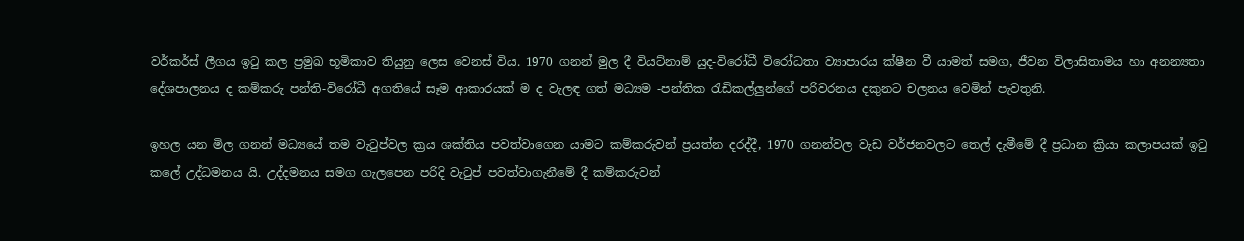වර්කර්ස් ලීගය ඉටු කල ප්‍රමුඛ භූමිකාව තියුනු ලෙස වෙනස් විය. 1970 ගනන් මුල දී වියට්නාම් යුද-විරෝධී විරෝධතා ව්‍යාපාරය ක්ෂීන වී යාමත් සමග, ජීවන විලාසිතාමය හා අනන්‍යතා දේශපාලනය ද කම්කරු පන්ති-විරෝධී අගතියේ සෑම ආකාරයක් ම ද වැලඳ ගත් මධ්‍යම -පන්තික රැඩිකල්ලුන්ගේ පරිවරනය දකුනට චලනය වෙමින් පැවතුනි.

ඉහල යන මිල ගනන් මධ්‍යයේ තම වැටුප්වල ක්‍රය ශක්තිය පවත්වාගෙන යාමට කම්කරුවන් ප්‍රයත්න දරද්දී, 1970 ගනන්වල වැඩ වර්ජනවලට තෙල් දැමීමේ දී ප්‍රධාන ක්‍රියා කලාපයක් ඉටු කලේ උද්ධමනය යි. උද්දමනය සමග ගැලපෙන පරිදි වැටුප් පවත්වාගැනීමේ දී කම්කරුවන්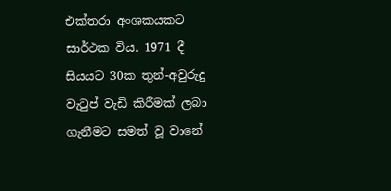එක්තරා අංශකයකට සාර්ථක විය. 1971 දී සියයට 30ක තුන්-අවුරුදු වැටුප් වැඩි කිරීමක් ලබා ගැනීමට සමත් වූ වානේ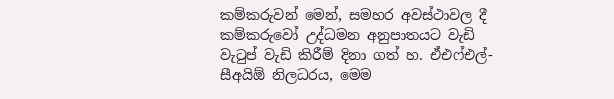කම්කරුවන් මෙන්, සමහර අවස්ථාවල දී කම්කරුවෝ උද්ධමන අනුපාතයට වැඩි වැටුප් වැඩි කිරීම් දිනා ගත් හ. ඒඑෆ්එල්-සීඅයිඕ නිලධරය, මෙම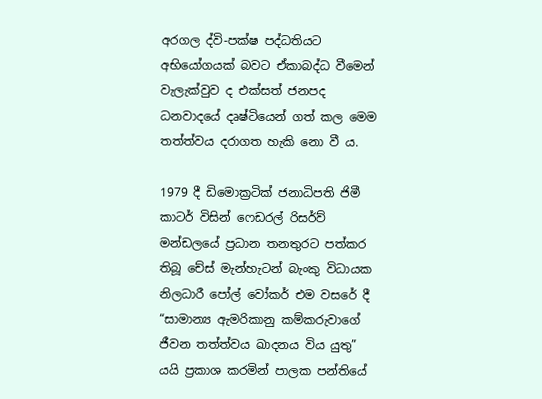අරගල ද්වි-පක්ෂ පද්ධතියට අභියෝගයක් බවට ඒකාබද්ධ වීමෙන් වැලැක්වුව ද එක්සත් ජනපද ධනවාදයේ දෘෂ්ටියෙන් ගත් කල මෙම තත්ත්වය දරාගත හැකි නො වී ය.

1979 දී ඩිමොක්‍රටික් ජනාධිපති ජිමී කාටර් විසින් ෆෙඩරල් රිසර්ව් මන්ඩලයේ ප්‍රධාන තනතුරට පත්කර තිබූ චේස් මැන්හැටන් බැංකු විධායක නිලධාරී පෝල් වෝකර් එම වසරේ දී “සාමාන්‍ය ඇමරිකානු කම්කරුවාගේ ජීවන තත්ත්වය ඛාදනය විය යුතු” යයි ප්‍රකාශ කරමින් පාලක පන්තියේ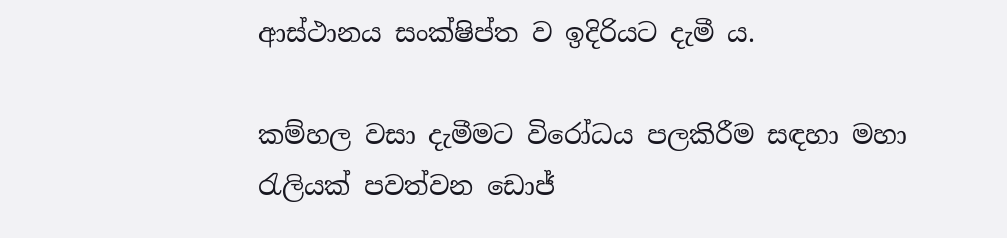ආස්ථානය සංක්ෂිප්ත ව ඉදිරියට දැමී ය.

කම්හල වසා දැමීමට විරෝධය පලකිරීම සඳහා මහා රැලියක් පවත්වන ඩොජ්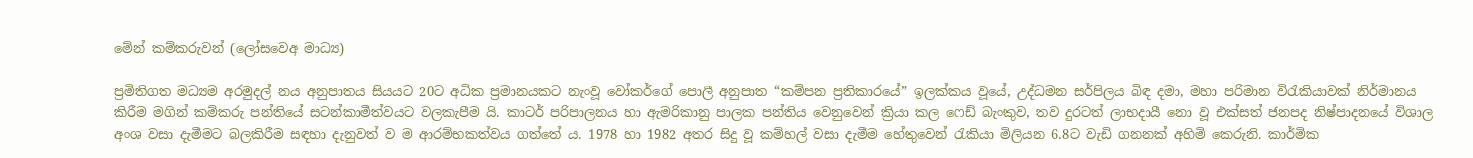මේන් කම්කරුවන් (ලෝසවෙඅ මාධ්‍ය)

ප්‍රමිතිගත මධ්‍යම අරමුදල් නය අනුපාතය සියයට 20ට අධික ප්‍රමානයකට නැංවූ වෝකර්ගේ පොලී අනුපාත “කම්පන ප්‍රතිකාරයේ” ඉලක්කය වූයේ, උද්ධමන සර්පිලය බිඳ දමා, මහා පරිමාන විරැකියාවක් නිර්මානය කිරීම මගින් කම්කරු පන්තියේ සටන්කාමීත්වයට වලකැපීම යි. කාටර් පරිපාලනය හා ඇමරිකානු පාලක පන්තිය වෙනුවෙන් ක්‍රියා කල ෆෙඩ් බැංකුව, තව දුරටත් ලාභදායී නො වූ එක්සත් ජනපද නිෂ්පාදනයේ විශාල අංශ වසා දැමීමට බලකිරීම සඳහා දැනුවත් ව ම ආරම්භකත්වය ගත්තේ ය. 1978 හා 1982 අතර සිදු වූ කම්හල් වසා දැමීම හේතුවෙන් රැකියා මිලියන 6.8ට වැඩි ගනනක් අහිමි කෙරුනි. කාර්මික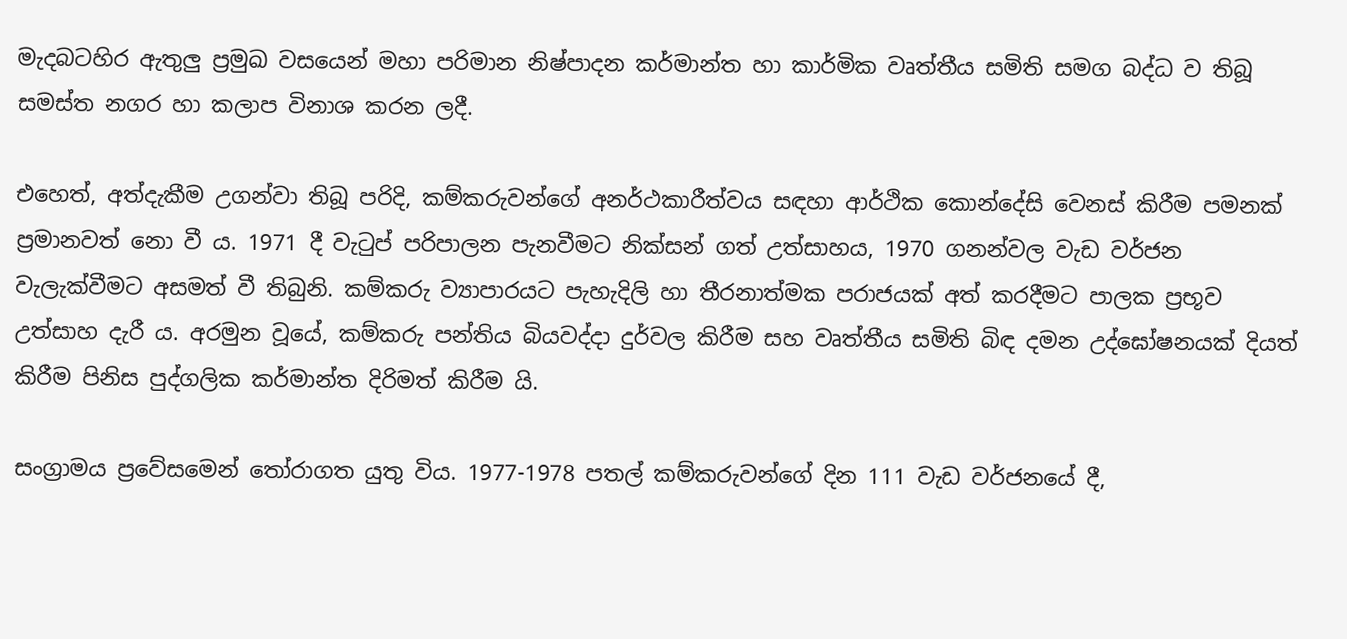මැදබටහිර ඇතුලු ප්‍රමුඛ වසයෙන් මහා පරිමාන නිෂ්පාදන කර්මාන්ත හා කාර්මික වෘත්තීය සමිති සමග බද්ධ ව තිබූ සමස්ත නගර හා කලාප විනාශ කරන ලදී.

එහෙත්, අත්දැකීම උගන්වා තිබූ පරිදි, කම්කරුවන්ගේ අනර්ථකාරීත්වය සඳහා ආර්ථික කොන්දේසි වෙනස් කිරීම පමනක් ප්‍රමානවත් නො වී ය. 1971 දී වැටුප් පරිපාලන පැනවීමට නික්සන් ගත් උත්සාහය, 1970 ගනන්වල වැඩ වර්ජන වැලැක්වීමට අසමත් වී තිබුනි. කම්කරු ව්‍යාපාරයට පැහැදිලි හා තීරනාත්මක පරාජයක් අත් කරදීමට පාලක ප්‍රභූව උත්සාහ දැරී ය. අරමුන වූයේ, කම්කරු පන්තිය බියවද්දා දුර්වල කිරීම සහ වෘත්තීය සමිති බිඳ දමන උද්ඝෝෂනයක් දියත් කිරීම පිනිස පුද්ගලික කර්මාන්ත දිරිමත් කිරීම යි.

සංග්‍රාමය ප්‍රවේසමෙන් තෝරාගත යුතු විය. 1977-1978 පතල් කම්කරුවන්ගේ දින 111 වැඩ වර්ජනයේ දී,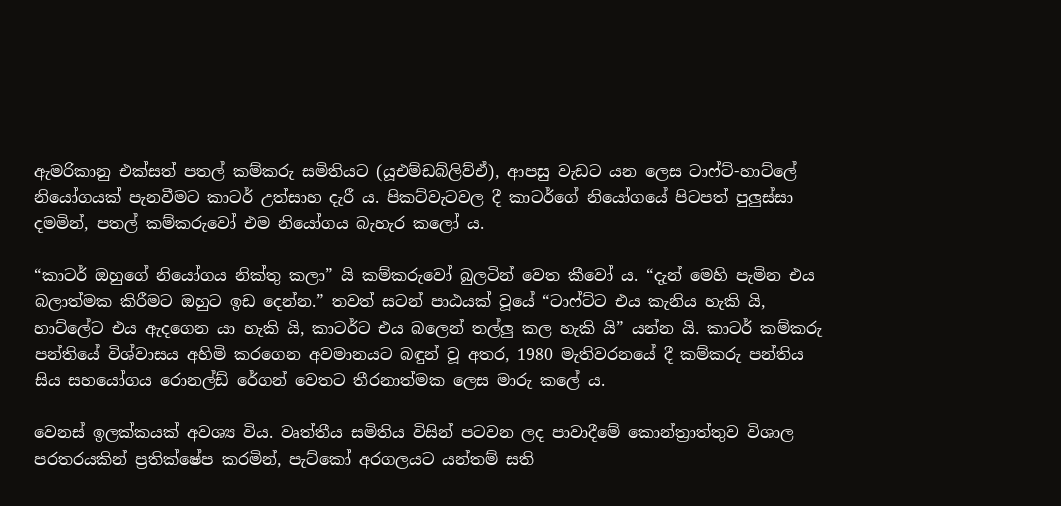ඇමරිකානු එක්සත් පතල් කම්කරු සමිතියට (යූඑම්ඩබ්ලිව්ඒ), ආපසු වැඩට යන ලෙස ටාෆ්ට්-හාට්ලේ නියෝගයක් පැනවීමට කාටර් උත්සාහ දැරී ය. පිකට්වැටවල දී කාටර්ගේ නියෝගයේ පිටපත් පුලුස්සා දමමින්, පතල් කම්කරුවෝ එම නියෝගය බැහැර කලෝ ය.

“කාටර් ඔහුගේ නියෝගය නික්තු කලා” යි කම්කරුවෝ බුලටින් වෙත කීවෝ ය. “දැන් මෙහි පැමින එය බලාත්මක කිරීමට ඔහුට ඉඩ දෙන්න.” තවත් සටන් පාඨයක් වූයේ “ටාෆ්ට්ට එය කැනිය හැකි යි, හාට්ලේට එය ඇදගෙන යා හැකි යි, කාටර්ට එය බලෙන් තල්ලු කල හැකි යි” යන්න යි. කාටර් කම්කරු පන්තියේ විශ්වාසය අහිමි කරගෙන අවමානයට බඳුන් වූ අතර, 1980 මැතිවරනයේ දී කම්කරු පන්තිය සිය සහයෝගය රොනල්ඩ් රේගන් වෙතට තීරනාත්මක ලෙස මාරු කලේ ය.

වෙනස් ඉලක්කයක් අවශ්‍ය විය. වෘත්තීය සමිතිය විසින් පටවන ලද පාවාදීමේ කොන්ත්‍රාත්තුව විශාල පරතරයකින් ප්‍රතික්ෂේප කරමින්, පැට්කෝ අරගලයට යන්තම් සති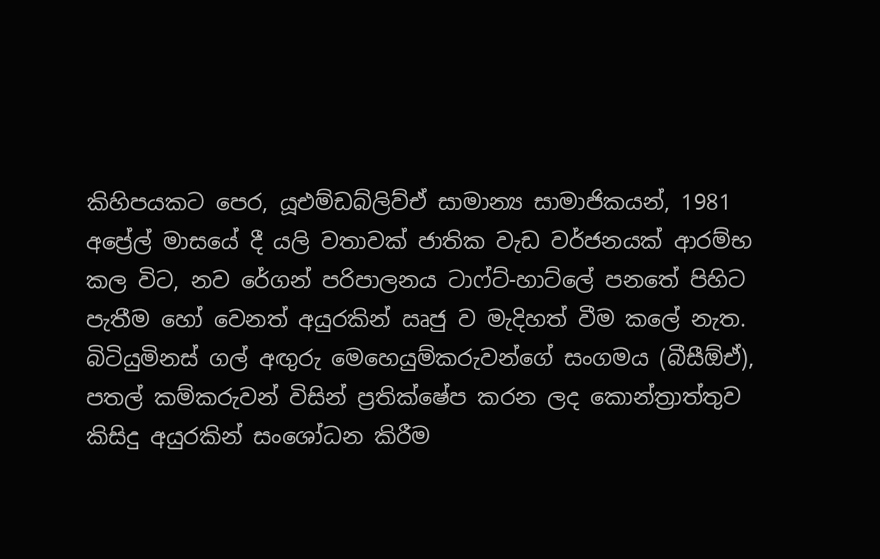කිහිපයකට පෙර, යූඑම්ඩබ්ලිව්ඒ සාමාන්‍ය සාමාජිකයන්, 1981 අප්‍රේල් මාසයේ දී යලි වතාවක් ජාතික වැඩ වර්ජනයක් ආරම්භ කල විට, නව රේගන් පරිපාලනය ටාෆ්ට්-හාට්ලේ පනතේ පිහිට පැතීම හෝ වෙනත් අයුරකින් ඍජු ව මැදිහත් වීම කලේ නැත. බිටියුමිනස් ගල් අඟුරු මෙහෙයුම්කරුවන්ගේ සංගමය (බීසීඕඒ), පතල් කම්කරුවන් විසින් ප්‍රතික්ෂේප කරන ලද කොන්ත්‍රාත්තුව කිසිදු අයුරකින් සංශෝධන කිරීම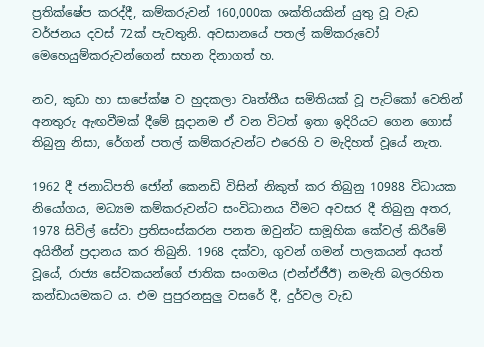ප්‍රතික්ෂේප කරද්දී, කම්කරුවන් 160,000ක ශක්තියකින් යුතු වූ වැඩ වර්ජනය දවස් 72ක් පැවතුනි. අවසානයේ පතල් කම්කරුවෝ මෙහෙයුම්කරුවන්ගෙන් සහන දිනාගත් හ.

නව, කුඩා හා සාපේක්ෂ ව හුදකලා වෘත්තීය සමිතියක් වූ පැට්කෝ වෙතින් අනතුරු ඇඟවීමක් දීමේ සූදානම ඒ වන විටත් ඉතා ඉදිරියට ගෙන ගොස් තිබුනු නිසා, රේගන් පතල් කම්කරුවන්ට එරෙහි ව මැදිහත් වූයේ නැත.

1962 දී ජනාධිපති ජෝන් කෙනඩි විසින් නිකුත් කර තිබුනු 10988 විධායක නියෝගය, මධ්‍යම කම්කරුවන්ට සංවිධානය වීමට අවසර දී තිබුනු අතර, 1978 සිවිල් සේවා ප්‍රතිසංස්කරන පනත ඔවුන්ට සාමූහික කේවල් කිරීමේ අයිතීන් ප්‍රදානය කර තිබුනි. 1968 දක්වා, ගුවන් ගමන් පාලකයන් අයත් වූයේ, රාජ්‍ය සේවකයන්ගේ ජාතික සංගමය (එන්ඒජීඊ) නමැති බලරහිත කන්ඩායමකට ය. එම පුපුරනසුලු වසරේ දී, දුර්වල වැඩ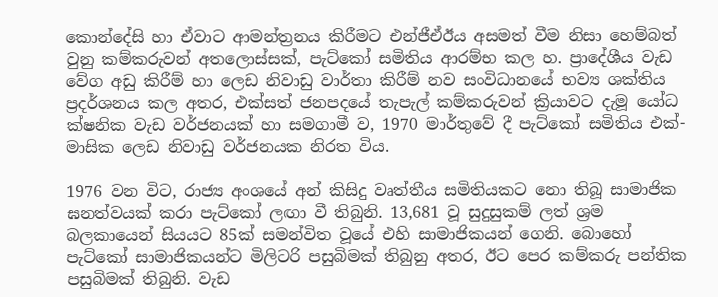කොන්දේසි හා ඒවාට ආමන්ත්‍රනය කිරීමට එන්ජීඒඊය අසමත් වීම නිසා හෙම්බත් වුනු කම්කරුවන් අතලොස්සක්, පැට්කෝ සමිතිය ආරම්භ කල හ. ප්‍රාදේශීය වැඩ වේග අඩු කිරීම් හා ලෙඩ නිවාඩු වාර්තා කිරීම් නව සංවිධානයේ භව්‍ය ශක්තිය ප්‍රදර්ශනය කල අතර, එක්සත් ජනපදයේ තැපැල් කම්කරුවන් ක්‍රියාවට දැමූ යෝධ ක්ෂනික වැඩ වර්ජනයක් හා සමගාමී ව, 1970 මාර්තුවේ දී පැට්කෝ සමිතිය එක්-මාසික ලෙඩ නිවාඩු වර්ජනයක නිරත විය.

1976 වන විට, රාජ්‍ය අංශයේ අන් කිසිදු වෘත්තීය සමිතියකට නො තිබූ සාමාජික ඝනත්වයක් කරා පැට්කෝ ලඟා වී තිබුනි. 13,681 වූ සුදුසුකම් ලත් ශ්‍රම බලකායෙන් සියයට 85ක් සමන්විත වූයේ එහි සාමාජිකයන් ගෙනි. බොහෝ පැට්කෝ සාමාජිකයන්ට මිලිටරි පසුබිමක් තිබුනු අතර, ඊට පෙර කම්කරු පන්තික පසුබිමක් තිබුනි. වැඩ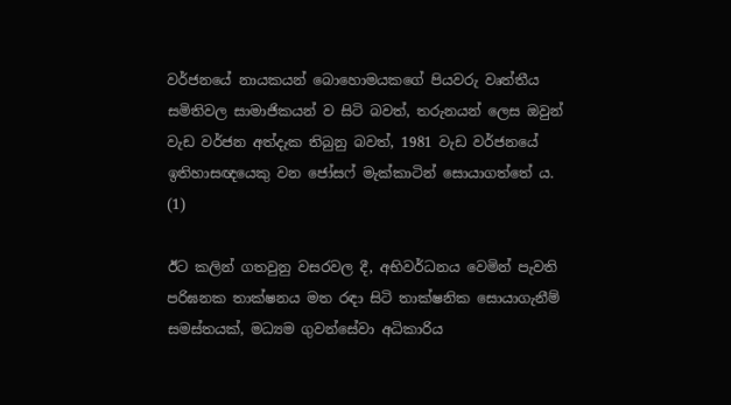වර්ජනයේ නායකයන් බොහොමයකගේ පියවරු වෘත්තීය සමිතිවල සාමාජිකයන් ව සිටි බවත්, තරුනයන් ලෙස ඔවුන් වැඩ වර්ජන අත්දැක තිබුනු බවත්, 1981 වැඩ වර්ජනයේ ඉතිහාසඥයෙකු වන ජෝසෆ් මැක්කාටින් සොයාගත්තේ ය. (1)

ඊට කලින් ගතවුනු වසරවල දී, අභිවර්ධනය වෙමින් පැවති පරිඝනක තාක්ෂනය මත රඳා සිටි තාක්ෂනික සොයාගැනීම් සමස්තයක්, මධ්‍යම ගුවන්සේවා අධිකාරිය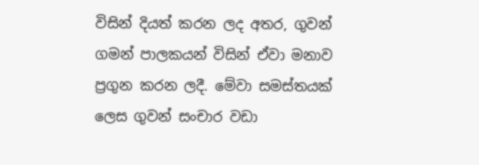විසින් දියත් කරන ලද අතර, ගුවන් ගමන් පාලකයන් විසින් ඒවා මනාව ප්‍රගුන කරන ලදී. මේවා සමස්තයක් ලෙස ගුවන් සංචාර වඩා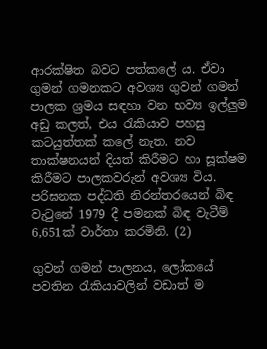ආරක්ෂිත බවට පත්කලේ ය. ඒවා ගුමන් ගමනකට අවශ්‍ය ගුවන් ගමන් පාලක ශ්‍රමය සඳහා වන භව්‍ය ඉල්ලුම අඩු කලත්, එය රැකියාව පහසු කටයුත්තක් කලේ නැත. නව තාක්ෂනයන් දියත් කිරීමට හා සූක්ෂම කිරීමට පාලකවරුන් අවශ්‍ය විය. පරිඝනක පද්ධති නිරන්තරයෙන් බිඳ වැටුනේ 1979 දී පමනක් බිඳ වැටීම් 6,651ක් වාර්තා කරමිනි. (2)

ගුවන් ගමන් පාලනය, ලෝකයේ පවතින රැකියාවලින් වඩාත් ම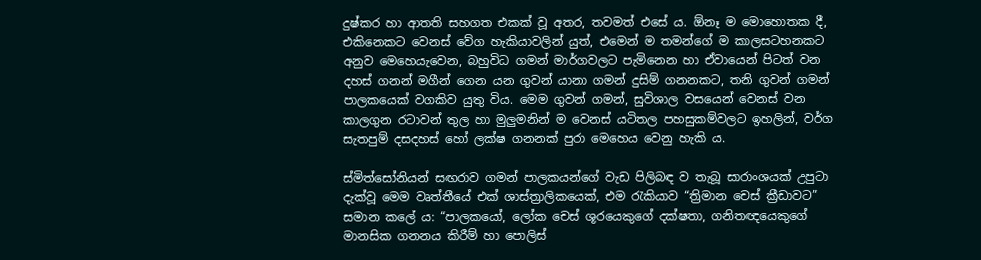දුෂ්කර හා ආතති සහගත එකක් වූ අතර, තවමත් එසේ ය. ඕනෑ ම මොහොතක දී, එකිනෙකට වෙනස් වේග හැකියාවලින් යුත්, එමෙන් ම තමන්ගේ ම කාලසටහනකට අනුව මෙහෙයැවෙන, බහුවිධ ගමන් මාර්ගවලට පැමිනෙන හා ඒවායෙන් පිටත් වන දහස් ගනන් මගීන් ගෙන යන ගුවන් යානා ගමන් දුසිම් ගනනකට, තනි ගුවන් ගමන් පාලකයෙක් වගකිව යුතු විය. මෙම ගුවන් ගමන්, සුවිශාල වසයෙන් වෙනස් වන කාලගුන රටාවන් තුල හා මුලුමනින් ම වෙනස් යටිතල පහසුකම්වලට ඉහලින්, වර්ග සැතපුම් දසදහස් හෝ ලක්ෂ ගනනක් පුරා මෙහෙය වෙනු හැකි ය.

ස්මිත්සෝනියන් සඟරාව ගමන් පාලකයන්ගේ වැඩ පිලිබඳ ව තැබූ සාරාංශයක් උපුටා දැක්වූ මෙම වෘත්තීයේ එක් ශාස්ත්‍රාලිකයෙක්, එම රැකියාව “ත්‍රිමාන චෙස් ක්‍රීඩාවට” සමාන කලේ ය: “පාලකයෝ, ලෝක චෙස් ශූරයෙකුගේ දක්ෂතා, ගනිතඥයෙකුගේ මානසික ගනනය කිරීම් හා පොලිස්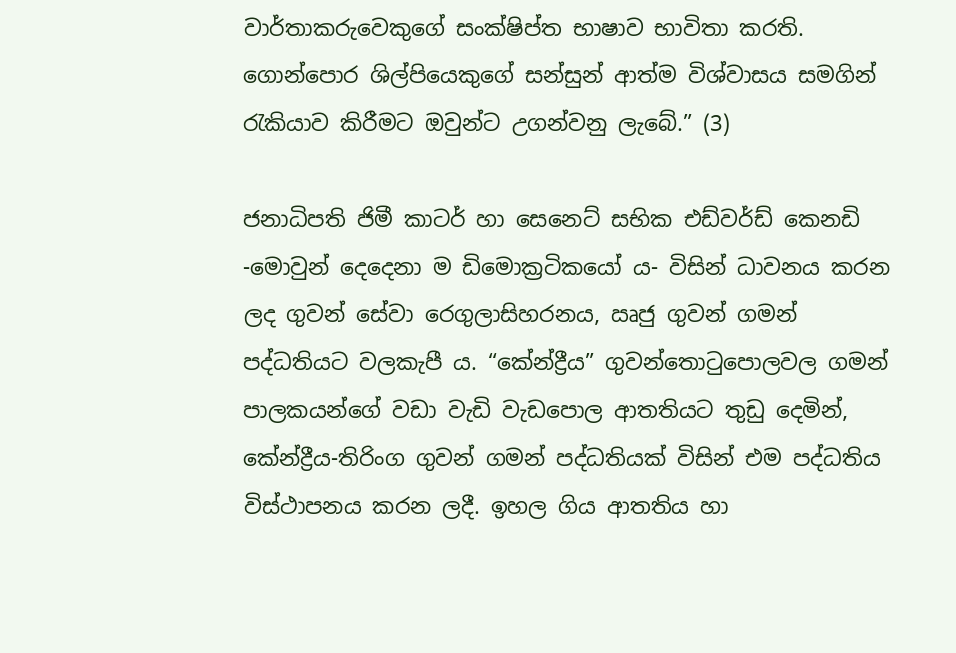වාර්තාකරුවෙකුගේ සංක්ෂිප්ත භාෂාව භාවිතා කරති. ගොන්පොර ශිල්පියෙකුගේ සන්සුන් ආත්ම විශ්වාසය සමගින් රැකියාව කිරීමට ඔවුන්ට උගන්වනු ලැබේ.” (3)

ජනාධිපති ජිමී කාටර් හා සෙනෙට් සභික එඩ්වර්ඩ් කෙනඩි -මොවුන් දෙදෙනා ම ඩිමොක්‍රටිකයෝ ය- විසින් ධාවනය කරන ලද ගුවන් සේවා රෙගුලාසිහරනය, ඍජු ගුවන් ගමන් පද්ධතියට වලකැපී ය. “කේන්ද්‍රීය” ගුවන්තොටුපොලවල ගමන් පාලකයන්ගේ වඩා වැඩි වැඩපොල ආතතියට තුඩු දෙමින්, කේන්ද්‍රීය-තිරිංග ගුවන් ගමන් පද්ධතියක් විසින් එම පද්ධතිය විස්ථාපනය කරන ලදී. ඉහල ගිය ආතතිය හා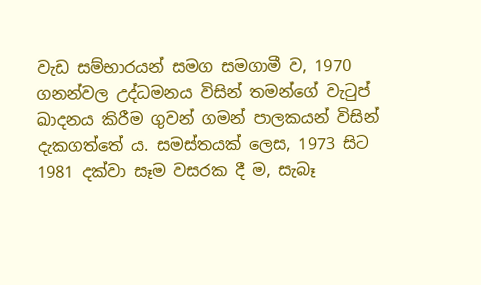වැඩ සම්භාරයන් සමග සමගාමී ව, 1970 ගනන්වල උද්ධමනය විසින් තමන්ගේ වැටුප් ඛාදනය කිරීම ගුවන් ගමන් පාලකයන් විසින් දැකගත්තේ ය. සමස්තයක් ලෙස, 1973 සිට 1981 දක්වා සෑම වසරක දී ම, සැබෑ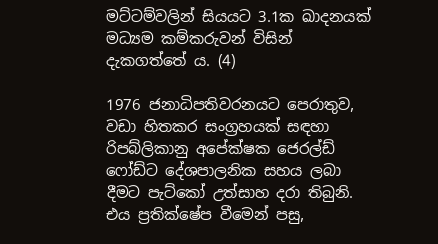මට්ටම්වලින් සියයට 3.1ක ඛාදනයක් මධ්‍යම කම්කරුවන් විසින් දැකගත්තේ ය. (4)

1976 ජනාධිපතිවරනයට පෙරාතුව, වඩා හිතකර සංග්‍රහයක් සඳහා රිපබ්ලිකානු අපේක්ෂක ජෙරල්ඩ් ෆෝඩ්ට දේශපාලනික සහය ලබා දීමට පැට්කෝ උත්සාහ දරා තිබුනි. එය ප්‍රතික්ෂේප වීමෙන් පසු,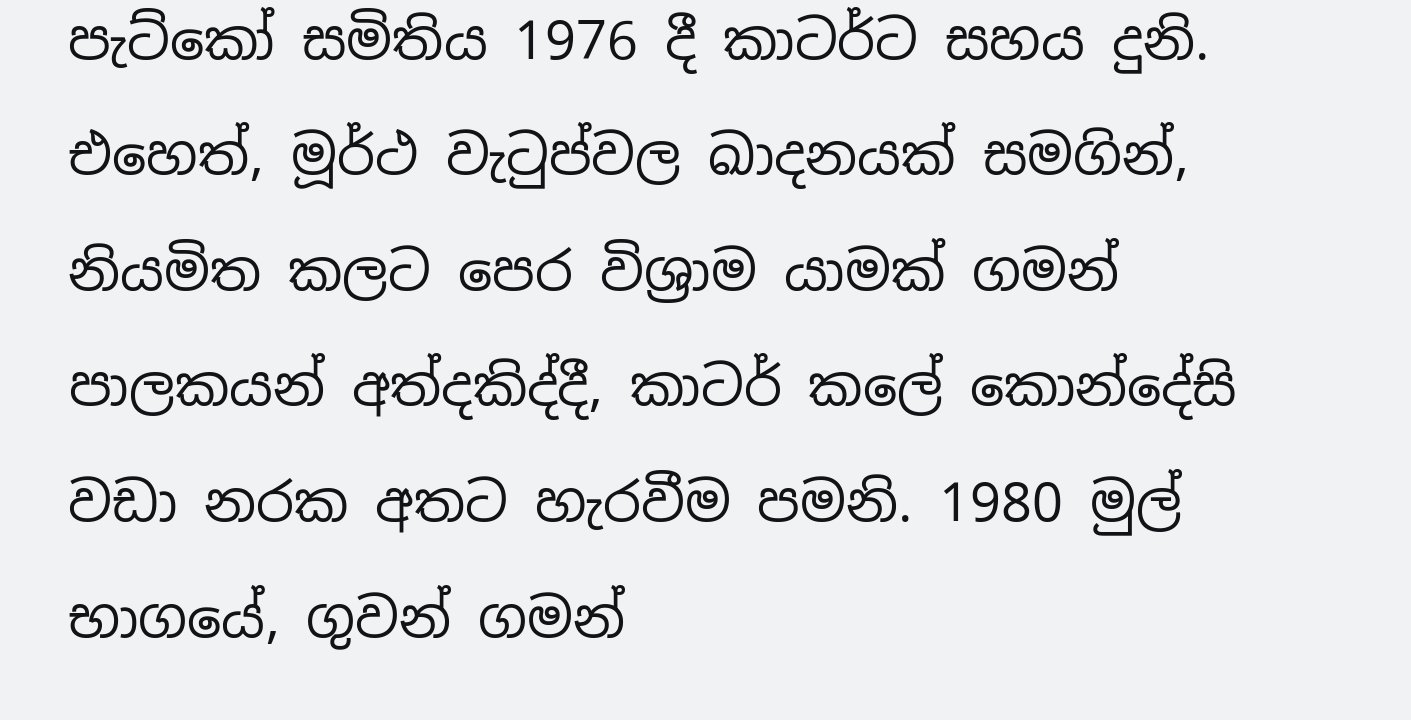පැට්කෝ සමිතිය 1976 දී කාටර්ට සහය දුනි. එහෙත්, මූර්ථ වැටුප්වල ඛාදනයක් සමගින්, නියමිත කලට පෙර විශ්‍රාම යාමක් ගමන් පාලකයන් අත්දකිද්දී, කාටර් කලේ කොන්දේසි වඩා නරක අතට හැරවීම පමනි. 1980 මුල් භාගයේ, ගුවන් ගමන්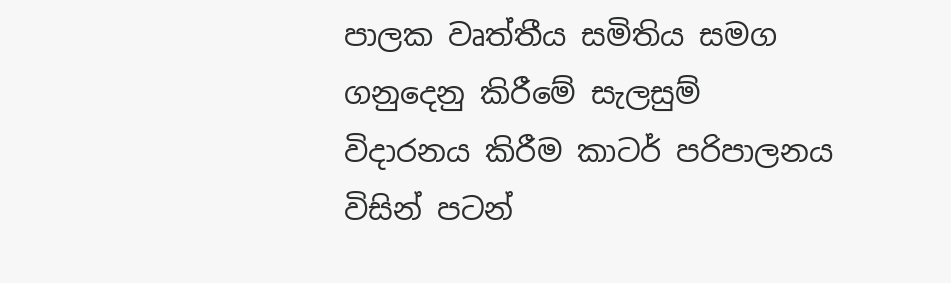පාලක වෘත්තීය සමිතිය සමග ගනුදෙනු කිරීමේ සැලසුම් විදාරනය කිරීම කාටර් පරිපාලනය විසින් පටන්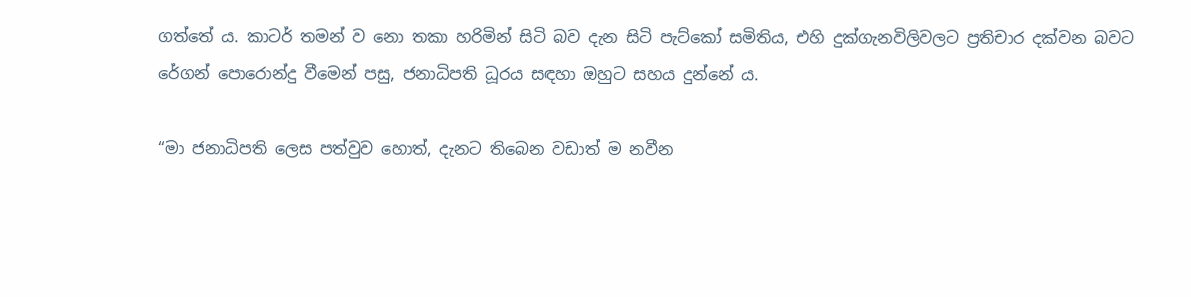ගත්තේ ය. කාටර් තමන් ව නො තකා හරිමින් සිටි බව දැන සිටි පැට්කෝ සමිතිය, එහි දුක්ගැනවිලිවලට ප්‍රතිචාර දක්වන බවට රේගන් පොරොන්දු වීමෙන් පසු, ජනාධිපති ධූරය සඳහා ඔහුට සහය දුන්නේ ය.

“මා ජනාධිපති ලෙස පත්වුව හොත්, දැනට තිබෙන වඩාත් ම නවීන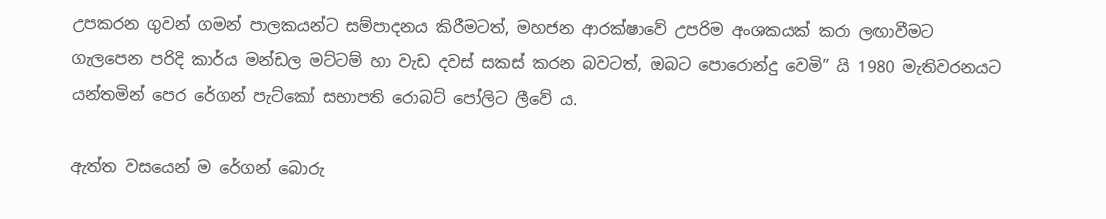උපකරන ගුවන් ගමන් පාලකයන්ට සම්පාදනය කිරීමටත්, මහජන ආරක්ෂාවේ උපරිම අංශකයක් කරා ලඟාවීමට ගැලපෙන පරිදි කාර්ය මන්ඩල මට්ටම් හා වැඩ දවස් සකස් කරන බවටත්, ඔබට පොරොන්දු වෙමි” යි 1980 මැතිවරනයට යන්තමින් පෙර රේගන් පැට්කෝ සභාපති රොබට් පෝලිට ලීවේ ය.

ඇත්ත වසයෙන් ම රේගන් බොරු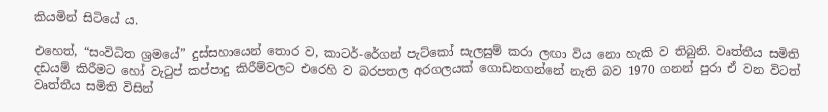කියමින් සිටියේ ය.

එහෙත්, “සංවිධිත ශ්‍රමයේ” දුස්සහායෙන් තොර ව, කාටර්-රේගන් පැට්කෝ සැලසුම් කරා ලඟා විය නො හැකි ව තිබුනි. වෘත්තීය සමිති දඩයම් කිරීමට හෝ වැටුප් කප්පාදු කිරීම්වලට එරෙහි ව බරපතල අරගලයක් ගොඩනගන්නේ නැති බව 1970 ගනන් පුරා ඒ වන විටත් වෘත්තීය සමිති විසින්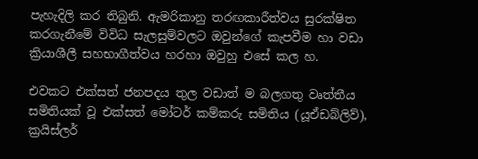පැහැදිලි කර තිබුනි. ඇමරිකානු තරඟකාරීත්වය සුරක්ෂිත කරගැනීමේ විවිධ සැලසුම්වලට ඔවුන්ගේ කැපවීම හා වඩා ක්‍රියාශීලී සහභාගීත්වය හරහා ඔවුහු එසේ කල හ.

එවකට එක්සත් ජනපදය තුල වඩාත් ම බලගතු වෘත්තීය සමිතියක් වූ එක්සත් මෝටර් කම්කරු සමිතිය (යූඒඩබ්ලිව්), ක්‍රයිස්ලර්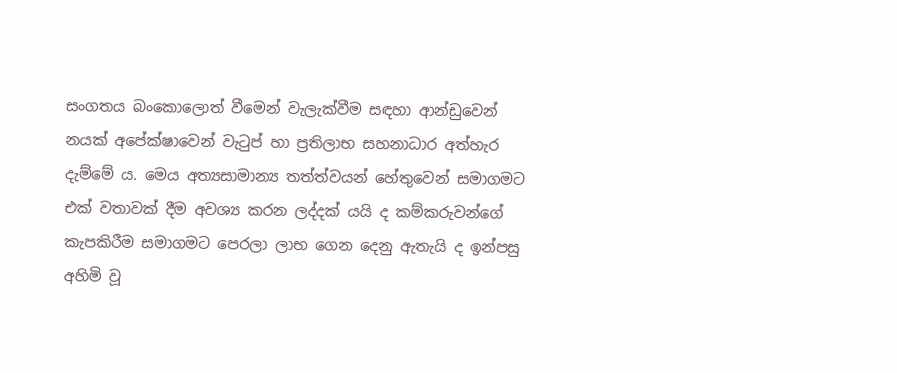සංගතය බංකොලොත් වීමෙන් වැලැක්වීම සඳහා ආන්ඩුවෙන් නයක් අපේක්ෂාවෙන් වැටුප් හා ප්‍රතිලාභ සහනාධාර අත්හැර දැම්මේ ය. මෙය අත්‍යසාමාන්‍ය තත්ත්වයන් හේතුවෙන් සමාගමට එක් වතාවක් දීම අවශ්‍ය කරන ලද්දක් යයි ද කම්කරුවන්ගේ කැපකිරීම සමාගමට පෙරලා ලාභ ගෙන දෙනු ඇතැයි ද ඉන්පසු අහිමි වූ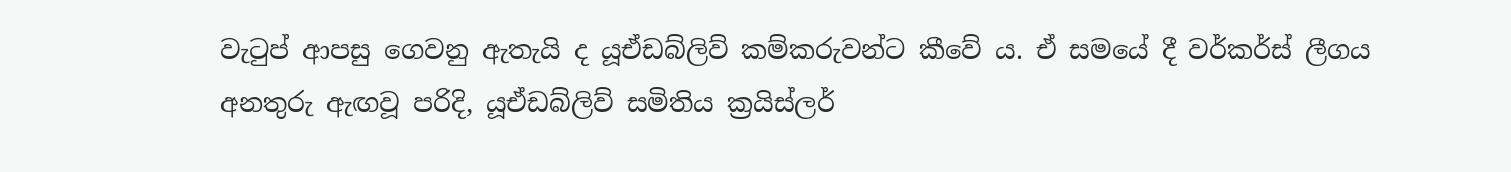වැටුප් ආපසු ගෙවනු ඇතැයි ද යූඒඩබ්ලිව් කම්කරුවන්ට කීවේ ය. ඒ සමයේ දී වර්කර්ස් ලීගය අනතුරු ඇඟවූ පරිදි, යූඒඩබ්ලිව් සමිතිය ක්‍රයිස්ලර්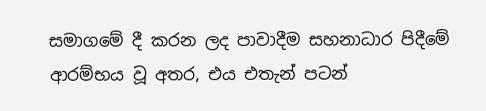සමාගමේ දී කරන ලද පාවාදීම සහනාධාර පිදීමේ ආරම්භය වූ අතර, එය එතැන් පටන්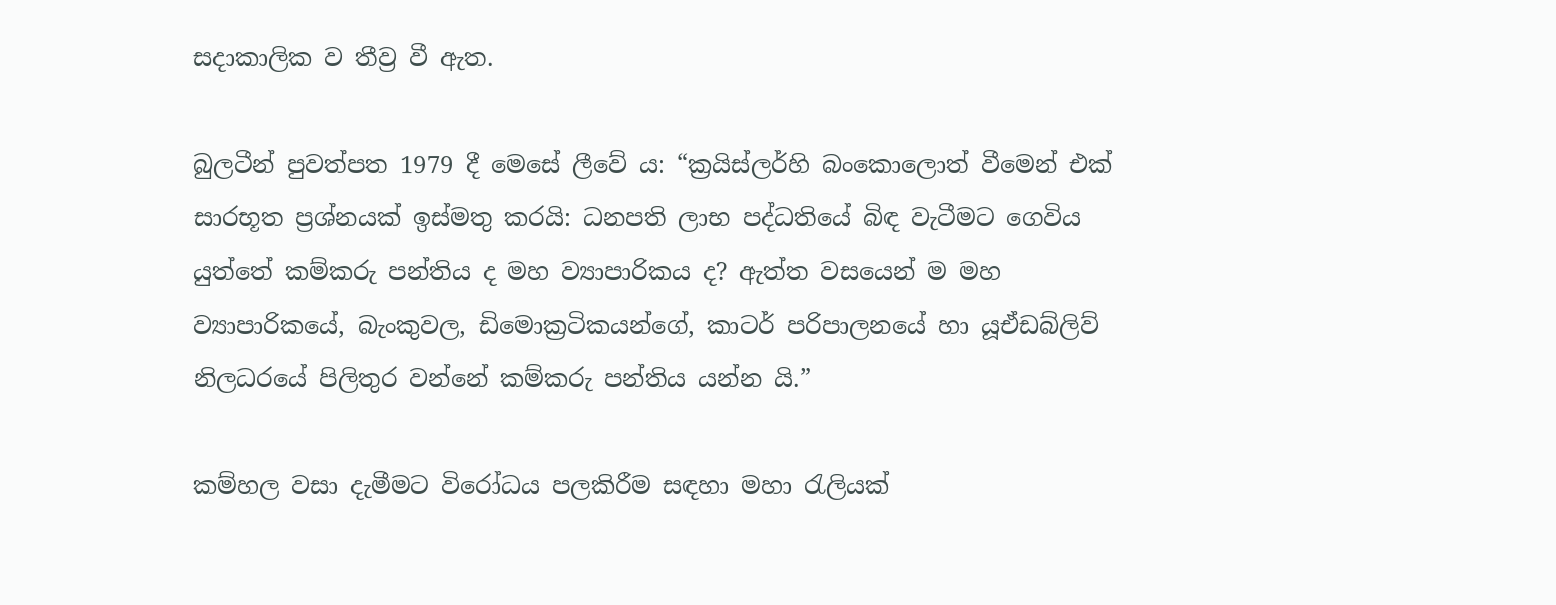සදාකාලික ව තීව්‍ර වී ඇත.

බුලටීන් පුවත්පත 1979 දී මෙසේ ලීවේ ය: “ක්‍රයිස්ලර්හි බංකොලොත් වීමෙන් එක් සාරභූත ප්‍රශ්නයක් ඉස්මතු කරයි: ධනපති ලාභ පද්ධතියේ බිඳ වැටීමට ගෙවිය යුත්තේ කම්කරු පන්තිය ද මහ ව්‍යාපාරිකය ද? ඇත්ත වසයෙන් ම මහ ව්‍යාපාරිකයේ, බැංකුවල, ඩිමොක්‍රටිකයන්ගේ, කාටර් පරිපාලනයේ හා යූඒඩබ්ලිව් නිලධරයේ පිලිතුර වන්නේ කම්කරු පන්තිය යන්න යි.”

කම්හල වසා දැමීමට විරෝධය පලකිරීම සඳහා මහා රැලියක්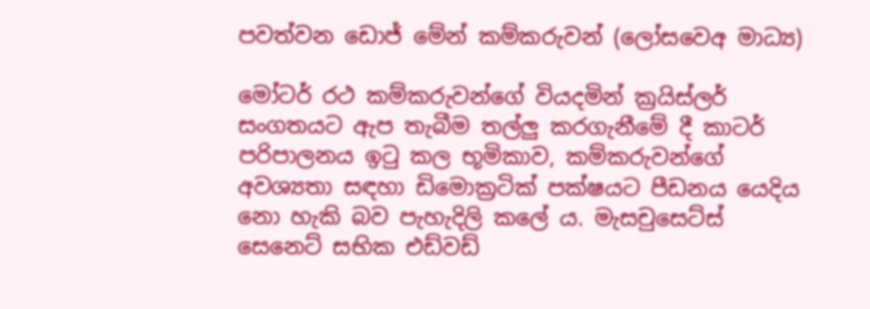පවත්වන ඩොජ් මේන් කම්කරුවන් (ලෝසවෙඅ මාධ්‍ය)

මෝටර් රථ කම්කරුවන්ගේ වියදමින් ක්‍රයිස්ලර් සංගතයට ඇප තැබීම තල්ලු කරගැනීමේ දී කාටර් පරිපාලනය ඉටු කල භූමිකාව, කම්කරුවන්ගේ අවශ්‍යතා සඳහා ඩිමොක්‍රටික් පක්ෂයට පීඩනය යෙදිය නො හැකි බව පැහැදිලි කලේ ය. මැසචුසෙට්ස් සෙනෙට් සභික එඩ්වඩ්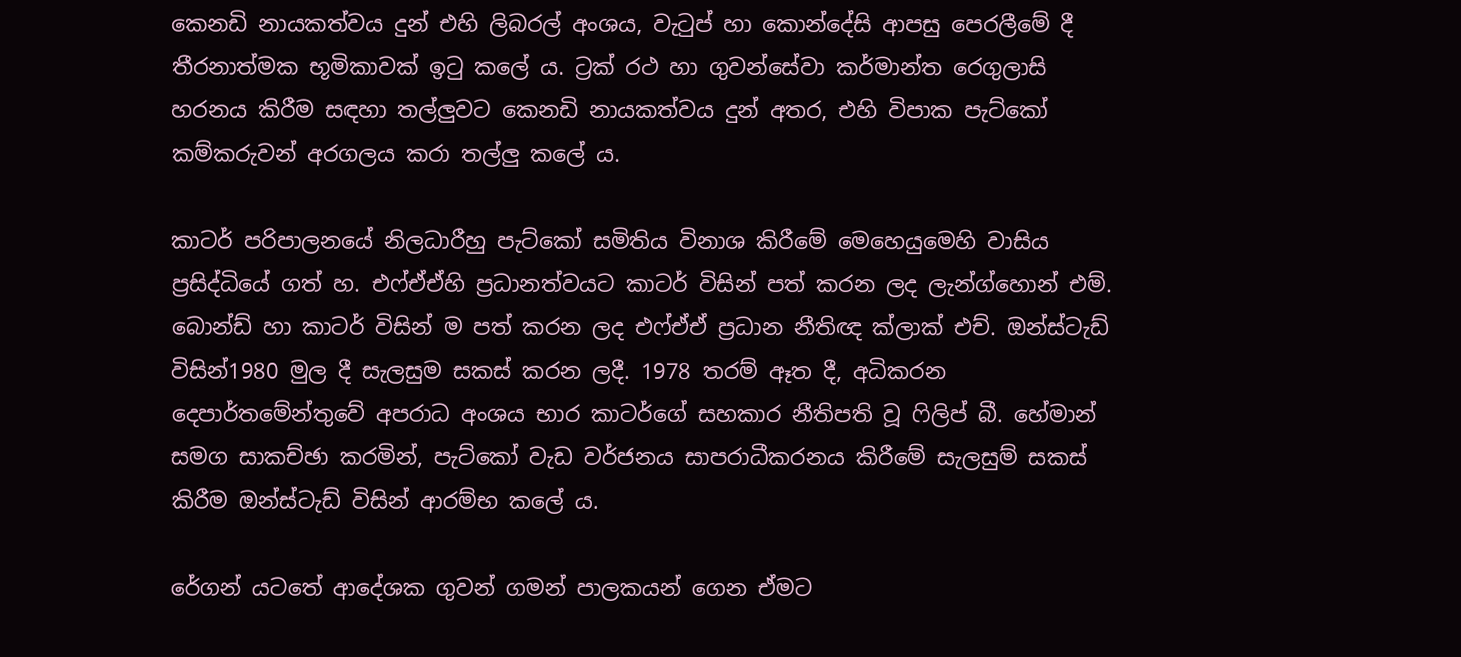කෙනඩි නායකත්වය දුන් එහි ලිබරල් අංශය, වැටුප් හා කොන්දේසි ආපසු පෙරලීමේ දී තීරනාත්මක භූමිකාවක් ඉටු කලේ ය. ට්‍රක් රථ හා ගුවන්සේවා කර්මාන්ත රෙගුලාසි හරනය කිරීම සඳහා තල්ලුවට කෙනඩි නායකත්වය දුන් අතර, එහි විපාක පැට්කෝ කම්කරුවන් අරගලය කරා තල්ලු කලේ ය.

කාටර් පරිපාලනයේ නිලධාරීහු පැට්කෝ සමිතිය විනාශ කිරීමේ මෙහෙයුමෙහි වාසිය ප්‍රසිද්ධියේ ගත් හ. එෆ්ඒඒහි ප්‍රධානත්වයට කාටර් විසින් පත් කරන ලද ලැන්ග්හොන් එම්. බොන්ඩ් හා කාටර් විසින් ම පත් කරන ලද එෆ්ඒඒ ප්‍රධාන නීතිඥ ක්ලාක් එච්. ඔන්ස්ටැඩ් විසින්1980 මුල දී සැලසුම සකස් කරන ලදී. 1978 තරම් ඈත දී, අධිකරන දෙපාර්තමේන්තුවේ අපරාධ අංශය භාර කාටර්ගේ සහකාර නීතිපති වූ ෆිලිප් බී. හේමාන් සමග සාකච්ඡා කරමින්, පැට්කෝ වැඩ වර්ජනය සාපරාධීකරනය කිරීමේ සැලසුම් සකස් කිරීම ඔන්ස්ටැඩ් විසින් ආරම්භ කලේ ය.

රේගන් යටතේ ආදේශක ගුවන් ගමන් පාලකයන් ගෙන ඒමට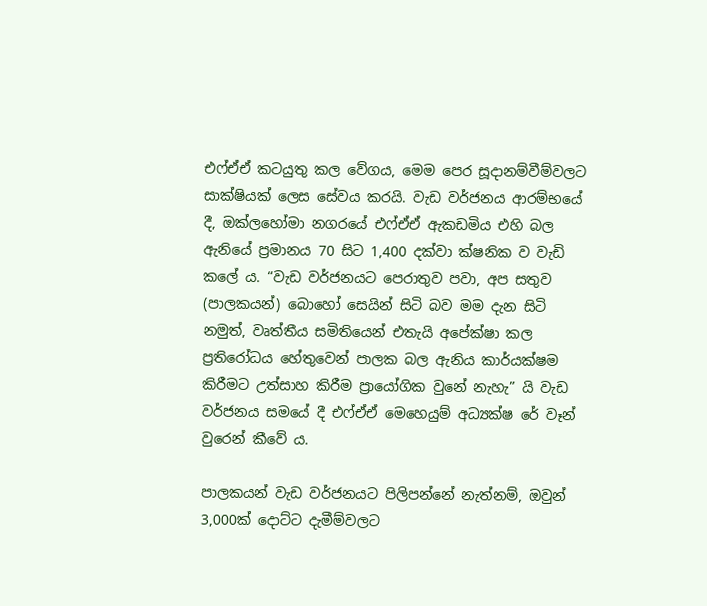එෆ්ඒඒ කටයුතු කල වේගය, මෙම පෙර සූදානම්වීම්වලට සාක්ෂියක් ලෙස සේවය කරයි. වැඩ වර්ජනය ආරම්භයේ දී, ඔක්ලහෝමා නගරයේ එෆ්ඒඒ ඇකඩමිය එහි බල ඇනියේ ප්‍රමානය 70 සිට 1,400 දක්වා ක්ෂනික ව වැඩි කලේ ය. “වැඩ වර්ජනයට පෙරාතුව පවා, අප සතුව (පාලකයන්) බොහෝ සෙයින් සිටි බව මම දැන සිටි නමුත්, වෘත්තීය සමිතියෙන් එතැයි අපේක්ෂා කල ප්‍රතිරෝධය හේතුවෙන් පාලක බල ඇනිය කාර්යක්ෂම කිරීමට උත්සාහ කිරීම ප්‍රායෝගික වුනේ නැහැ” යි වැඩ වර්ජනය සමයේ දී එෆ්ඒඒ මෙහෙයුම් අධ්‍යක්ෂ රේ වෑන් වුරෙන් කීවේ ය.

පාලකයන් වැඩ වර්ජනයට පිලිපන්නේ නැත්නම්, ඔවුන් 3,000ක් දොට්ට දැමීම්වලට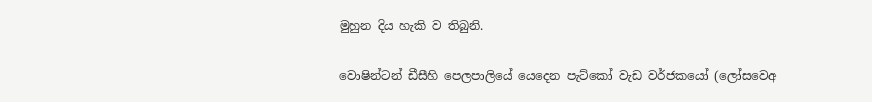මුහුන දිය හැකි ව තිබුනි.

වොෂින්ටන් ඩීසීහි පෙලපාලියේ යෙදෙන පැට්කෝ වැඩ වර්ජකයෝ (ලෝසවෙඅ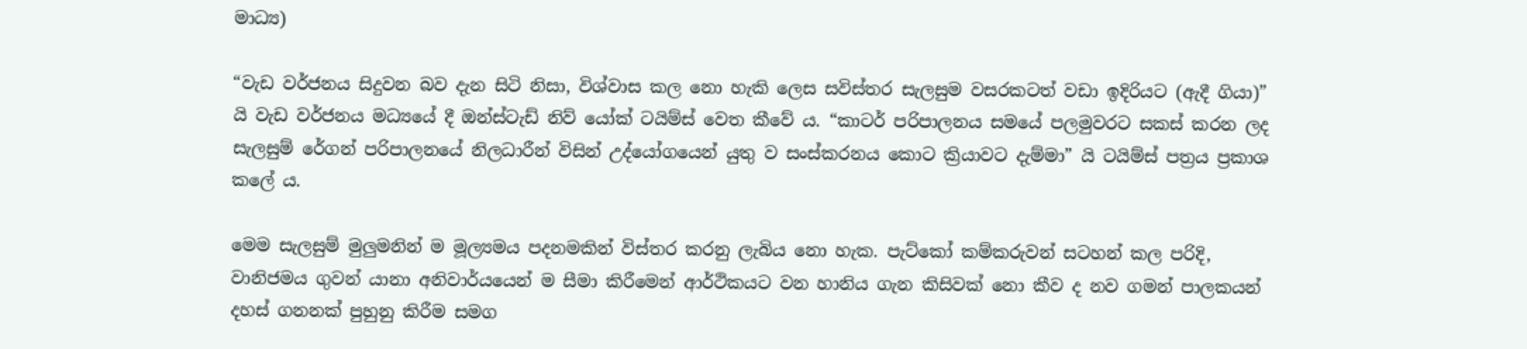මාධ්‍ය)

“වැඩ වර්ජනය සිදුවන බව දැන සිටි නිසා, විශ්වාස කල නො හැකි ලෙස සවිස්තර සැලසුම වසරකටත් වඩා ඉදිරියට (ඇදී ගියා)” යි වැඩ වර්ජනය මධ්‍යයේ දී ඔන්ස්ටැඩ් නිව් යෝක් ටයිම්ස් වෙත කීවේ ය. “කාටර් පරිපාලනය සමයේ පලමුවරට සකස් කරන ලද සැලසුම් රේගන් පරිපාලනයේ නිලධාරීන් විසින් උද්යෝගයෙන් යුතු ව සංස්කරනය කොට ක්‍රියාවට දැම්මා” යි ටයිම්ස් පත්‍රය ප්‍රකාශ කලේ ය.

මෙම සැලසුම් මුලුමනින් ම මූල්‍යමය පදනමකින් විස්තර කරනු ලැබිය නො හැක. පැට්කෝ කම්කරුවන් සටහන් කල පරිදි, වානිජමය ගුවන් යානා අනිවාර්යයෙන් ම සීමා කිරීමෙන් ආර්ථිකයට වන හානිය ගැන කිසිවක් නො කීව ද නව ගමන් පාලකයන් දහස් ගනනක් පුහුනු කිරීම සමග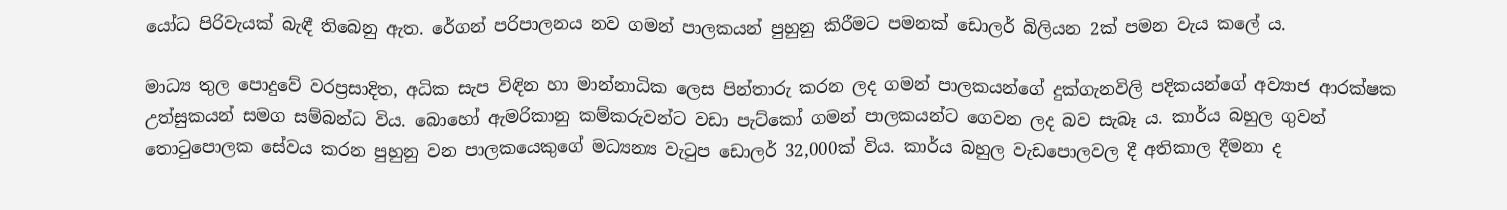යෝධ පිරිවැයක් බැඳී තිබෙනු ඇත. රේගන් පරිපාලනය නව ගමන් පාලකයන් පුහුනු කිරීමට පමනක් ඩොලර් බිලියන 2ක් පමන වැය කලේ ය.

මාධ්‍ය තුල පොදුවේ වරප්‍රසාදිත, අධික සැප විඳින හා මාන්නාධික ලෙස පින්තාරු කරන ලද ගමන් පාලකයන්ගේ දුක්ගැනවිලි පදිකයන්ගේ අව්‍යාජ ආරක්ෂක උත්සුකයන් සමග සම්බන්ධ විය. බොහෝ ඇමරිකානු කම්කරුවන්ට වඩා පැට්කෝ ගමන් පාලකයන්ට ගෙවන ලද බව සැබෑ ය. කාර්ය බහුල ගුවන් තොටුපොලක සේවය කරන පුහුනු වන පාලකයෙකුගේ මධ්‍යන්‍ය වැටුප ඩොලර් 32,000ක් විය. කාර්ය බහුල වැඩපොලවල දී අතිකාල දීමනා ද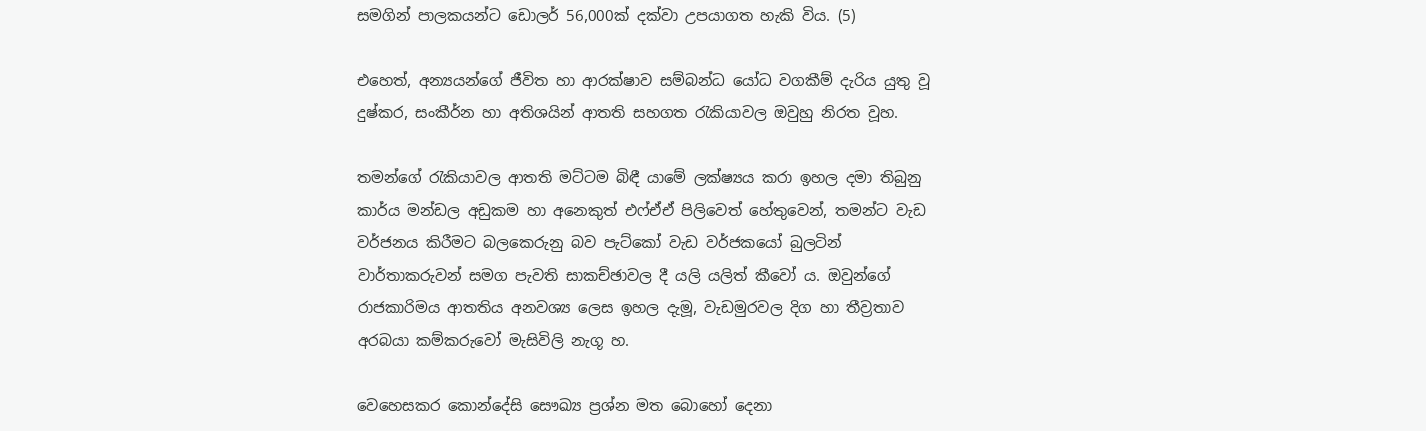සමගින් පාලකයන්ට ඩොලර් 56,000ක් දක්වා උපයාගත හැකි විය. (5)

එහෙත්, අන්‍යයන්ගේ ජීවිත හා ආරක්ෂාව සම්බන්ධ යෝධ වගකීම් දැරිය යුතු වූ දුෂ්කර, සංකීර්න හා අතිශයින් ආතති සහගත රැකියාවල ඔවුහු නිරත වූහ.

තමන්ගේ රැකියාවල ආතති මට්ටම බිඳී යාමේ ලක්ෂ්‍යය කරා ඉහල දමා තිබුනු කාර්ය මන්ඩල අඩුකම හා අනෙකුත් එෆ්ඒඒ පිලිවෙත් හේතුවෙන්, තමන්ට වැඩ වර්ජනය කිරීමට බලකෙරුනු බව පැට්කෝ වැඩ වර්ජකයෝ බුලටින් වාර්තාකරුවන් සමග පැවති සාකච්ඡාවල දී යලි යලිත් කීවෝ ය. ඔවුන්ගේ රාජකාරිමය ආතතිය අනවශ්‍ය ලෙස ඉහල දැමූ, වැඩමුරවල දිග හා තීව්‍රතාව අරබයා කම්කරුවෝ මැසිවිලි නැගූ හ.

වෙහෙසකර කොන්දේසි සෞඛ්‍ය ප්‍රශ්න මත බොහෝ දෙනා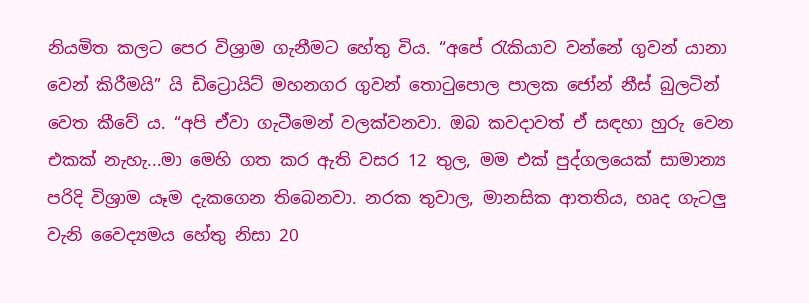නියමිත කලට පෙර විශ්‍රාම ගැනීමට හේතු විය. “අපේ රැකියාව වන්නේ ගුවන් යානා වෙන් කිරීමයි” යි ඩිට්‍රොයිට් මහනගර ගුවන් තොටුපොල පාලක ජෝන් නීස් බුලටින් වෙත කීවේ ය. “අපි ඒවා ගැටීමෙන් වලක්වනවා. ඔබ කවදාවත් ඒ සඳහා හුරු වෙන එකක් නැහැ...මා මෙහි ගත කර ඇති වසර 12 තුල, මම එක් පුද්ගලයෙක් සාමාන්‍ය පරිදි විශ්‍රාම යෑම දැකගෙන තිබෙනවා. නරක තුවාල, මානසික ආතතිය, හෘද ගැටලු වැනි වෛද්‍යමය හේතු නිසා 20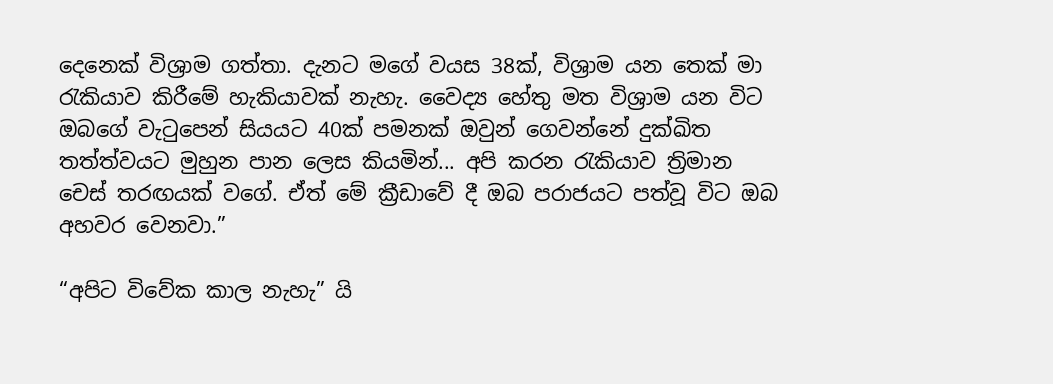දෙනෙක් විශ්‍රාම ගත්තා. දැනට මගේ වයස 38ක්, විශ්‍රාම යන තෙක් මා රැකියාව කිරීමේ හැකියාවක් නැහැ. වෛද්‍ය හේතු මත විශ්‍රාම යන විට ඔබගේ වැටුපෙන් සියයට 40ක් පමනක් ඔවුන් ගෙවන්නේ දුක්ඛිත තත්ත්වයට මුහුන පාන ලෙස කියමින්... අපි කරන රැකියාව ත්‍රිමාන චෙස් තරඟයක් වගේ. ඒත් මේ ක්‍රීඩාවේ දී ඔබ පරාජයට පත්වූ විට ඔබ අහවර වෙනවා.”

“අපිට විවේක කාල නැහැ” යි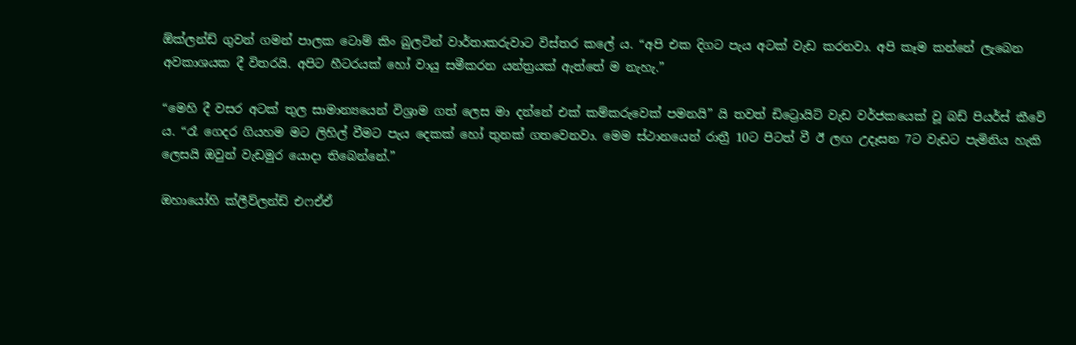ඕක්ලන්ඩ් ගුවන් ගමන් පාලක ටොම් කිං බුලටින් වාර්තාකරුවාට විස්තර කලේ ය. “අපි එක දිගට පැය අටක් වැඩ කරනවා. අපි කෑම කන්නේ ලැබෙන අවකාශයක දී විතරයි. අපිට හීටරයක් හෝ වායු සමීකරන යන්ත්‍රයක් ඇත්තේ ම නැහැ.”

“මෙහි දී වසර අටක් තුල සාමාන්‍යයෙන් විශ්‍රාම ගත් ලෙස මා දන්නේ එක් කම්කරුවෙක් පමනයි” යි තවත් ඩිට්‍රොයිට් වැඩ වර්ජකයෙක් වූ බඩ් පියර්ස් කීවේ ය. “රෑ ගෙදර ගියහම මට ලිහිල් වීමට පැය දෙකක් හෝ තුනක් ගතවෙනවා. මෙම ස්ථානයෙන් රාත්‍රී 10ට පිටත් වී ඊ ලඟ උදෑසන 7ට වැඩට පැමිනිය හැකි ලෙසයි ඔවුන් වැඩමුර යොදා තිබෙන්නේ.”

ඔහායෝහි ක්ලීව්ලන්ඩ් එෆඒඒ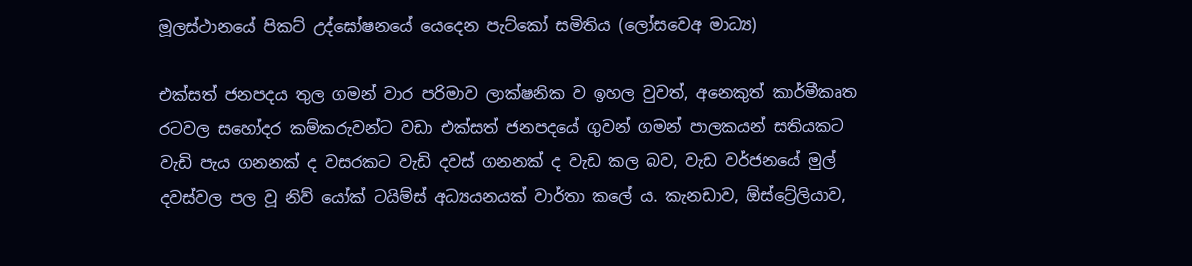මූලස්ථානයේ පිකට් උද්ඝෝෂනයේ යෙදෙන පැට්කෝ සමිතිය (ලෝසවෙඅ මාධ්‍ය)

එක්සත් ජනපදය තුල ගමන් වාර පරිමාව ලාක්ෂනික ව ඉහල වුවත්, අනෙකුත් කාර්මීකෘත රටවල සහෝදර කම්කරුවන්ට වඩා එක්සත් ජනපදයේ ගුවන් ගමන් පාලකයන් සතියකට වැඩි පැය ගනනක් ද වසරකට වැඩි දවස් ගනනක් ද වැඩ කල බව, වැඩ වර්ජනයේ මුල් දවස්වල පල වූ නිව් යෝක් ටයිම්ස් අධ්‍යයනයක් වාර්තා කලේ ය. කැනඩාව, ඕස්ට්‍රේලියාව,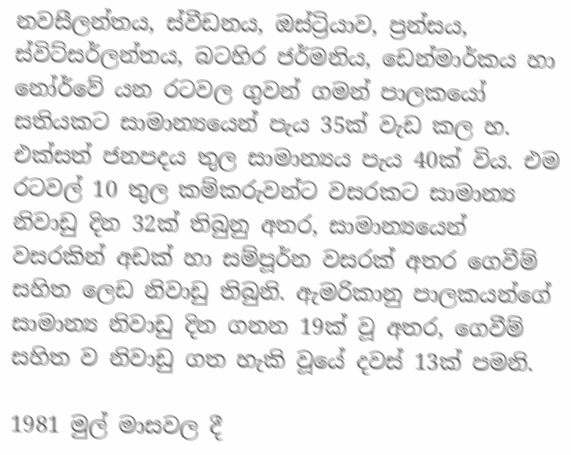නවසීලන්තය, ස්වීඩනය, ඔස්ට්‍රියාව, ප්‍රන්සය, ස්විට්සර්ලන්තය, බටහිර ජර්මනිය, ඩෙන්මාර්කය හා නෝර්වේ යන රටවල ගුවන් ගමන් පාලකයෝ සතියකට සාමාන්‍යයෙන් පැය 35ක් වැඩ කල හ. එක්සත් ජනපදය තුල සාමාන්‍යය පැය 40ක් විය. එම රටවල් 10 තුල කම්කරුවන්ට වසරකට සාමාන්‍ය නිවාඩු දින 32ක් තිබුනු අතර, සාමාන්‍යයෙන් වසරකින් අඩක් හා සම්පූර්න වසරක් අතර ගෙවීම් සහිත ලෙඩ නිවාඩු තිබුනි. ඇමරිකානු පාලකයන්ගේ සාමාන්‍ය නිවාඩු දින ගනන 19ක් වූ අතර, ගෙවීම් සහිත ව නිවාඩු ගත හැකි වූයේ දවස් 13ක් පමනි.

1981 මුල් මාසවල දී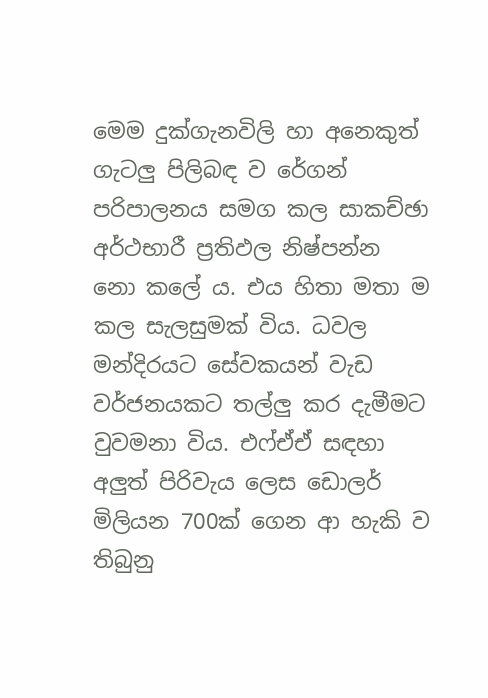මෙම දුක්ගැනවිලි හා අනෙකුත් ගැටලු පිලිබඳ ව රේගන් පරිපාලනය සමග කල සාකච්ඡා අර්ථභාරී ප්‍රතිඵල නිෂ්පන්න නො කලේ ය. එය හිතා මතා ම කල සැලසුමක් විය. ධවල මන්දිරයට සේවකයන් වැඩ වර්ජනයකට තල්ලු කර දැමීමට වුවමනා විය. එෆ්ඒඒ සඳහා අලුත් පිරිවැය ලෙස ඩොලර් මිලියන 700ක් ගෙන ආ හැකි ව තිබුනු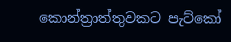කොන්ත්‍රාත්තුවකට පැට්කෝ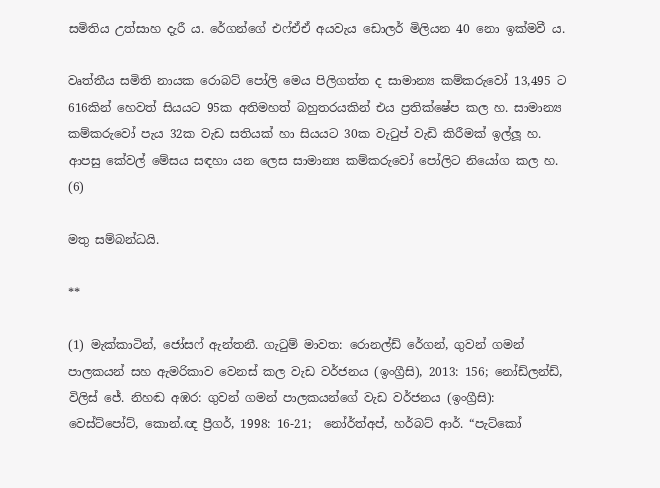සමිතිය උත්සාහ දැරී ය. රේගන්ගේ එ‌ෆ්ඒඒ අයවැය ඩොලර් මිලියන 40 නො ඉක්මවී ය.

වෘත්තීය සමිති නායක රොබට් පෝලි මෙය පිලිගත්ත ද සාමාන්‍ය කම්කරුවෝ 13,495 ට 616කින් හෙවත් සියයට 95ක අතිමහත් බහුතරයකින් එය ප්‍රතික්ෂේප කල හ. සාමාන්‍ය කම්කරුවෝ පැය 32ක වැඩ සතියක් හා සියයට 30ක වැටුප් වැඩි කිරීමක් ඉල්ලූ හ. ආපසු කේවල් මේසය සඳහා යන ලෙස සාමාන්‍ය කම්කරුවෝ පෝලිට නියෝග කල හ. (6)

මතු සම්බන්ධයි.

**

(1) මැක්කාටින්, ජෝසෆ් ඇන්තනී. ගැටුම් මාවත: රොනල්ඩ් රේගන්, ගුවන් ගමන් පාලකයන් සහ ඇමරිකාව වෙනස් කල වැඩ වර්ජනය (ඉංග්‍රීසි), 2013: 156; නෝඩ්ලන්ඩ්, විලිස් ජේ. නිහඬ අඹර: ගුවන් ගමන් පාලකයන්ගේ වැඩ වර්ජනය (ඉංග්‍රීසි): වෙස්ට්පෝට්, කොන්.ඥ ප්‍රීගර්, 1998: 16-21;  නෝර්ත්අප්, හර්බට් ආර්. “පැට්කෝ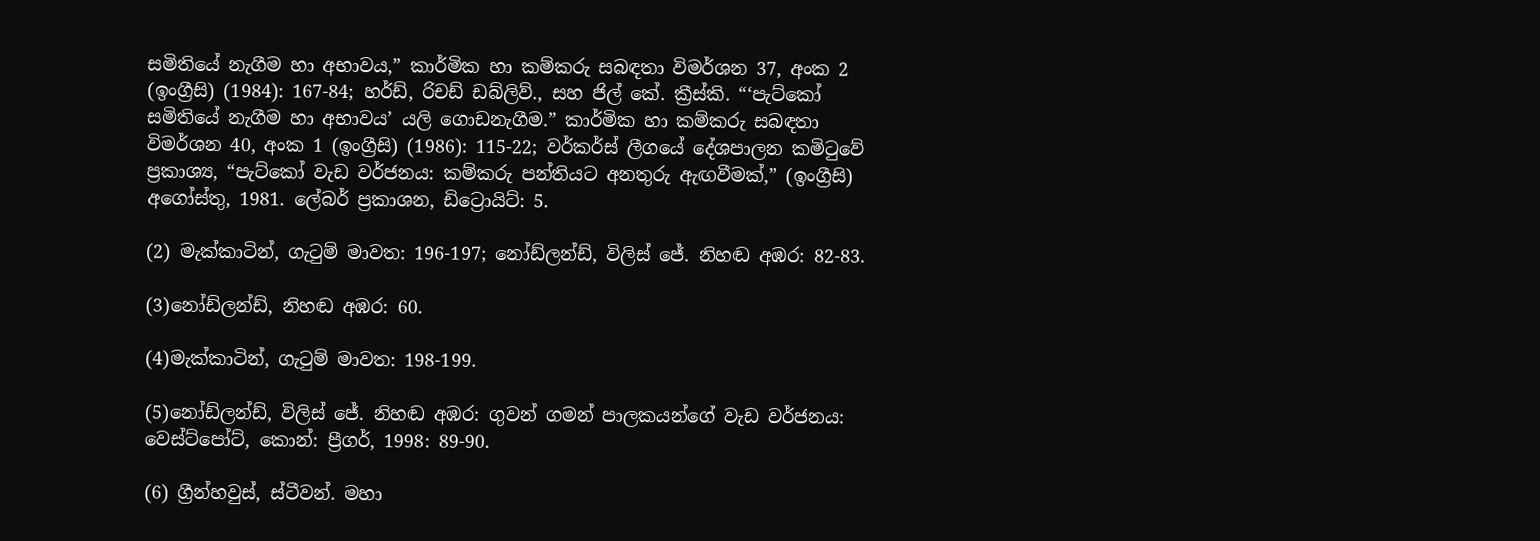සමිතියේ නැගීම හා අභාවය,” කාර්මික හා කම්කරු සබඳතා විමර්ශන 37, අංක 2 (ඉංග්‍රීසි) (1984): 167-84; හර්ඩ්, රිචඩ් ඩබ්ලිව්., සහ ජිල් කේ. ක්‍රීස්කි. “‘පැට්කෝ සමිතියේ නැගීම හා අභාවය’ යලි ගොඩනැගීම.” කාර්මික හා කම්කරු සබඳතා විමර්ශන 40, අංක 1 (ඉංග්‍රීසි) (1986): 115-22; වර්කර්ස් ලීගයේ දේශපාලන කමිටුවේ ප්‍රකාශ්‍ය, “පැට්කෝ වැඩ වර්ජනය: කම්කරු පන්තියට අනතුරු ඇඟවීමක්,” (ඉංග්‍රීසි) අගෝස්තු, 1981. ලේබර් ප්‍රකාශන, ඩිට්‍රොයිට්: 5.

(2) මැක්කාටින්, ගැටුම් මාවත: 196-197; නෝඩ්ලන්ඩ්, විලිස් ජේ. නිහඬ අඹර: 82-83.

(3)නෝඩ්ලන්ඩ්, නිහඬ අඹර: 60.

(4)මැක්කාටින්, ගැටුම් මාවත: 198-199.

(5)නෝඩ්ලන්ඩ්, විලිස් ජේ. නිහඬ අඹර: ගුවන් ගමන් පාලකයන්ගේ වැඩ වර්ජනය: වෙස්ට්පෝට්, කොන්: ප්‍රීගර්, 1998: 89-90.

(6) ග්‍රීන්හවුස්, ස්ටීවන්. මහා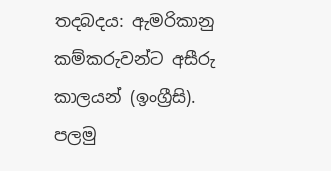තදබදය: ඇමරිකානු කම්කරුවන්ට අසීරු කාලයන් (ඉංග්‍රීසි). පලමු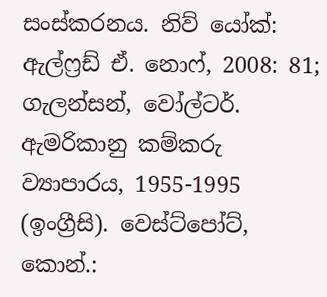සංස්කරනය. නිව් යෝක්: ඇල්ෆ්‍රඩ් ඒ‍‍. නොෆ්, 2008: 81; ගැලන්සන්, වෝල්ටර්. ඇමරිකානු කම්කරු ව්‍යාපාරය, 1955-1995 (ඉංග්‍රීසි). වෙස්ට්පෝට්, කොන්.: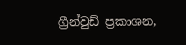ග්‍රීන්වුඩ් ප්‍රකාශන,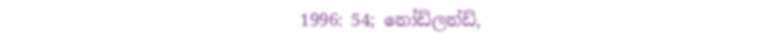1996: 54; නෝඩ්ලන්ඩ්,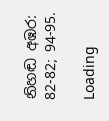නිහඬ අඹර: 82-82; 94-95.

Loading